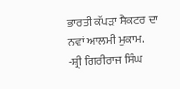ਭਾਰਤੀ ਕੱਪੜਾ ਸੈਕਟਰ ਦਾ ਨਵਾਂ ਆਲਮੀ ਮੁਕਾਮ.
-ਸ਼੍ਰੀ ਗਿਰੀਰਾਜ ਸਿੰਘ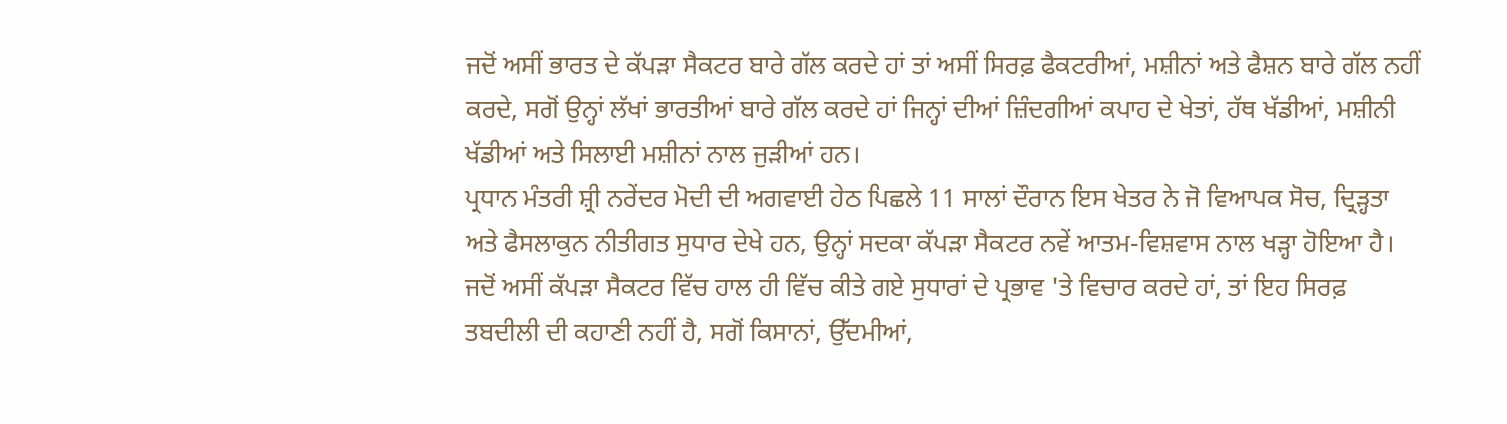ਜਦੋਂ ਅਸੀਂ ਭਾਰਤ ਦੇ ਕੱਪੜਾ ਸੈਕਟਰ ਬਾਰੇ ਗੱਲ ਕਰਦੇ ਹਾਂ ਤਾਂ ਅਸੀਂ ਸਿਰਫ਼ ਫੈਕਟਰੀਆਂ, ਮਸ਼ੀਨਾਂ ਅਤੇ ਫੈਸ਼ਨ ਬਾਰੇ ਗੱਲ ਨਹੀਂ ਕਰਦੇ, ਸਗੋਂ ਉਨ੍ਹਾਂ ਲੱਖਾਂ ਭਾਰਤੀਆਂ ਬਾਰੇ ਗੱਲ ਕਰਦੇ ਹਾਂ ਜਿਨ੍ਹਾਂ ਦੀਆਂ ਜ਼ਿੰਦਗੀਆਂ ਕਪਾਹ ਦੇ ਖੇਤਾਂ, ਹੱਥ ਖੱਡੀਆਂ, ਮਸ਼ੀਨੀ ਖੱਡੀਆਂ ਅਤੇ ਸਿਲਾਈ ਮਸ਼ੀਨਾਂ ਨਾਲ ਜੁੜੀਆਂ ਹਨ।
ਪ੍ਰਧਾਨ ਮੰਤਰੀ ਸ਼੍ਰੀ ਨਰੇਂਦਰ ਮੋਦੀ ਦੀ ਅਗਵਾਈ ਹੇਠ ਪਿਛਲੇ 11 ਸਾਲਾਂ ਦੌਰਾਨ ਇਸ ਖੇਤਰ ਨੇ ਜੋ ਵਿਆਪਕ ਸੋਚ, ਦ੍ਰਿੜ੍ਹਤਾ ਅਤੇ ਫੈਸਲਾਕੁਨ ਨੀਤੀਗਤ ਸੁਧਾਰ ਦੇਖੇ ਹਨ, ਉਨ੍ਹਾਂ ਸਦਕਾ ਕੱਪੜਾ ਸੈਕਟਰ ਨਵੇਂ ਆਤਮ-ਵਿਸ਼ਵਾਸ ਨਾਲ ਖੜ੍ਹਾ ਹੋਇਆ ਹੈ। ਜਦੋਂ ਅਸੀਂ ਕੱਪੜਾ ਸੈਕਟਰ ਵਿੱਚ ਹਾਲ ਹੀ ਵਿੱਚ ਕੀਤੇ ਗਏ ਸੁਧਾਰਾਂ ਦੇ ਪ੍ਰਭਾਵ 'ਤੇ ਵਿਚਾਰ ਕਰਦੇ ਹਾਂ, ਤਾਂ ਇਹ ਸਿਰਫ਼ ਤਬਦੀਲੀ ਦੀ ਕਹਾਣੀ ਨਹੀਂ ਹੈ, ਸਗੋਂ ਕਿਸਾਨਾਂ, ਉੱਦਮੀਆਂ,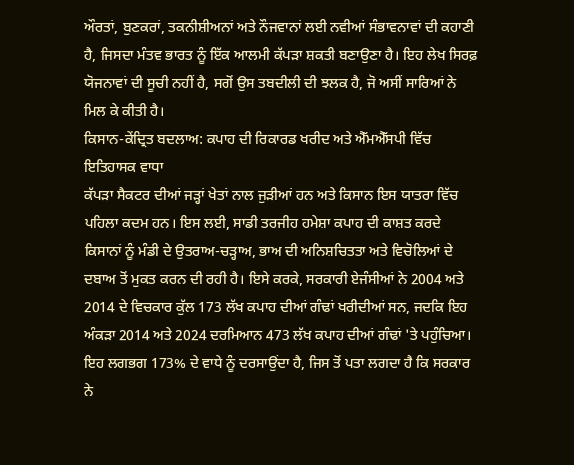ਔਰਤਾਂ, ਬੁਣਕਰਾਂ, ਤਕਨੀਸ਼ੀਅਨਾਂ ਅਤੇ ਨੌਜਵਾਨਾਂ ਲਈ ਨਵੀਆਂ ਸੰਭਾਵਨਾਵਾਂ ਦੀ ਕਹਾਣੀ ਹੈ, ਜਿਸਦਾ ਮੰਤਵ ਭਾਰਤ ਨੂੰ ਇੱਕ ਆਲਮੀ ਕੱਪੜਾ ਸ਼ਕਤੀ ਬਣਾਉਣਾ ਹੈ। ਇਹ ਲੇਖ ਸਿਰਫ਼ ਯੋਜਨਾਵਾਂ ਦੀ ਸੂਚੀ ਨਹੀਂ ਹੈ, ਸਗੋਂ ਉਸ ਤਬਦੀਲੀ ਦੀ ਝਲਕ ਹੈ, ਜੋ ਅਸੀਂ ਸਾਰਿਆਂ ਨੇ ਮਿਲ ਕੇ ਕੀਤੀ ਹੈ।
ਕਿਸਾਨ-ਕੇਂਦ੍ਰਿਤ ਬਦਲਾਅ: ਕਪਾਹ ਦੀ ਰਿਕਾਰਡ ਖਰੀਦ ਅਤੇ ਐੱਮਐੱਸਪੀ ਵਿੱਚ ਇਤਿਹਾਸਕ ਵਾਧਾ
ਕੱਪੜਾ ਸੈਕਟਰ ਦੀਆਂ ਜੜ੍ਹਾਂ ਖੇਤਾਂ ਨਾਲ ਜੁੜੀਆਂ ਹਨ ਅਤੇ ਕਿਸਾਨ ਇਸ ਯਾਤਰਾ ਵਿੱਚ ਪਹਿਲਾ ਕਦਮ ਹਨ। ਇਸ ਲਈ, ਸਾਡੀ ਤਰਜੀਹ ਹਮੇਸ਼ਾ ਕਪਾਹ ਦੀ ਕਾਸ਼ਤ ਕਰਦੇ ਕਿਸਾਨਾਂ ਨੂੰ ਮੰਡੀ ਦੇ ਉਤਰਾਅ-ਚੜ੍ਹਾਅ, ਭਾਅ ਦੀ ਅਨਿਸ਼ਚਿਤਤਾ ਅਤੇ ਵਿਚੋਲਿਆਂ ਦੇ ਦਬਾਅ ਤੋਂ ਮੁਕਤ ਕਰਨ ਦੀ ਰਹੀ ਹੈ। ਇਸੇ ਕਰਕੇ, ਸਰਕਾਰੀ ਏਜੰਸੀਆਂ ਨੇ 2004 ਅਤੇ 2014 ਦੇ ਵਿਚਕਾਰ ਕੁੱਲ 173 ਲੱਖ ਕਪਾਹ ਦੀਆਂ ਗੰਢਾਂ ਖਰੀਦੀਆਂ ਸਨ, ਜਦਕਿ ਇਹ ਅੰਕੜਾ 2014 ਅਤੇ 2024 ਦਰਮਿਆਨ 473 ਲੱਖ ਕਪਾਹ ਦੀਆਂ ਗੰਢਾਂ 'ਤੇ ਪਹੁੰਚਿਆ। ਇਹ ਲਗਭਗ 173% ਦੇ ਵਾਧੇ ਨੂੰ ਦਰਸਾਉਂਦਾ ਹੈ, ਜਿਸ ਤੋਂ ਪਤਾ ਲਗਦਾ ਹੈ ਕਿ ਸਰਕਾਰ ਨੇ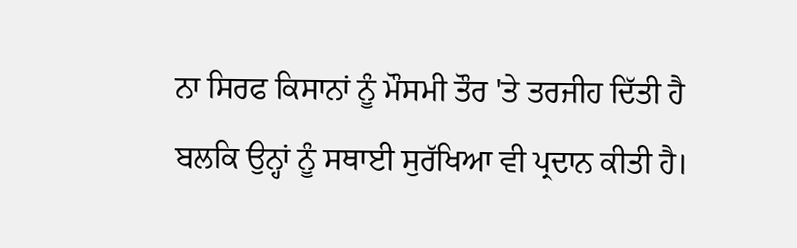ਨਾ ਸਿਰਫ ਕਿਸਾਨਾਂ ਨੂੰ ਮੌਸਮੀ ਤੌਰ 'ਤੇ ਤਰਜੀਹ ਦਿੱਤੀ ਹੈ ਬਲਕਿ ਉਨ੍ਹਾਂ ਨੂੰ ਸਥਾਈ ਸੁਰੱਖਿਆ ਵੀ ਪ੍ਰਦਾਨ ਕੀਤੀ ਹੈ।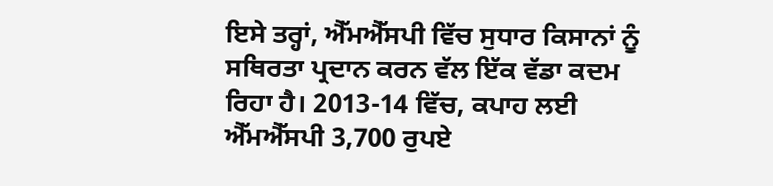ਇਸੇ ਤਰ੍ਹਾਂ, ਐੱਮਐੱਸਪੀ ਵਿੱਚ ਸੁਧਾਰ ਕਿਸਾਨਾਂ ਨੂੰ ਸਥਿਰਤਾ ਪ੍ਰਦਾਨ ਕਰਨ ਵੱਲ ਇੱਕ ਵੱਡਾ ਕਦਮ ਰਿਹਾ ਹੈ। 2013-14 ਵਿੱਚ, ਕਪਾਹ ਲਈ ਐੱਮਐੱਸਪੀ 3,700 ਰੁਪਏ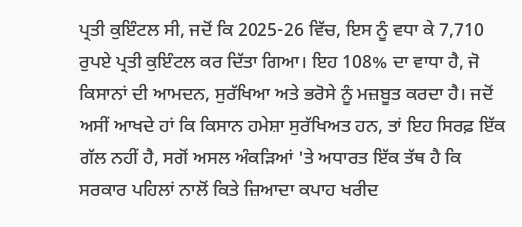ਪ੍ਰਤੀ ਕੁਇੰਟਲ ਸੀ, ਜਦੋਂ ਕਿ 2025-26 ਵਿੱਚ, ਇਸ ਨੂੰ ਵਧਾ ਕੇ 7,710 ਰੁਪਏ ਪ੍ਰਤੀ ਕੁਇੰਟਲ ਕਰ ਦਿੱਤਾ ਗਿਆ। ਇਹ 108% ਦਾ ਵਾਧਾ ਹੈ, ਜੋ ਕਿਸਾਨਾਂ ਦੀ ਆਮਦਨ, ਸੁਰੱਖਿਆ ਅਤੇ ਭਰੋਸੇ ਨੂੰ ਮਜ਼ਬੂਤ ਕਰਦਾ ਹੈ। ਜਦੋਂ ਅਸੀਂ ਆਖਦੇ ਹਾਂ ਕਿ ਕਿਸਾਨ ਹਮੇਸ਼ਾ ਸੁਰੱਖਿਅਤ ਹਨ, ਤਾਂ ਇਹ ਸਿਰਫ਼ ਇੱਕ ਗੱਲ ਨਹੀਂ ਹੈ, ਸਗੋਂ ਅਸਲ ਅੰਕੜਿਆਂ 'ਤੇ ਅਧਾਰਤ ਇੱਕ ਤੱਥ ਹੈ ਕਿ ਸਰਕਾਰ ਪਹਿਲਾਂ ਨਾਲੋਂ ਕਿਤੇ ਜ਼ਿਆਦਾ ਕਪਾਹ ਖਰੀਦ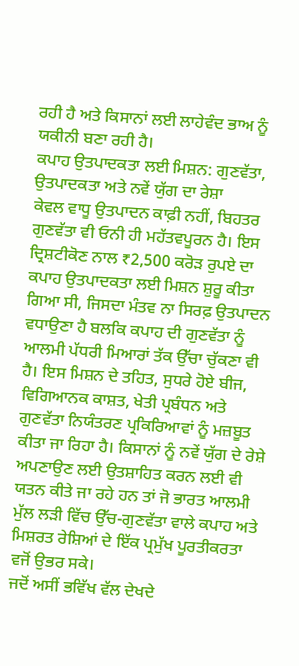ਰਹੀ ਹੈ ਅਤੇ ਕਿਸਾਨਾਂ ਲਈ ਲਾਹੇਵੰਦ ਭਾਅ ਨੂੰ ਯਕੀਨੀ ਬਣਾ ਰਹੀ ਹੈ।
ਕਪਾਹ ਉਤਪਾਦਕਤਾ ਲਈ ਮਿਸ਼ਨ: ਗੁਣਵੱਤਾ, ਉਤਪਾਦਕਤਾ ਅਤੇ ਨਵੇਂ ਯੁੱਗ ਦਾ ਰੇਸ਼ਾ
ਕੇਵਲ ਵਾਧੂ ਉਤਪਾਦਨ ਕਾਫ਼ੀ ਨਹੀਂ, ਬਿਹਤਰ ਗੁਣਵੱਤਾ ਵੀ ਓਨੀ ਹੀ ਮਹੱਤਵਪੂਰਨ ਹੈ। ਇਸ ਦ੍ਰਿਸ਼ਟੀਕੋਣ ਨਾਲ ₹2,500 ਕਰੋੜ ਰੁਪਏ ਦਾ ਕਪਾਹ ਉਤਪਾਦਕਤਾ ਲਈ ਮਿਸ਼ਨ ਸ਼ੁਰੂ ਕੀਤਾ ਗਿਆ ਸੀ, ਜਿਸਦਾ ਮੰਤਵ ਨਾ ਸਿਰਫ਼ ਉਤਪਾਦਨ ਵਧਾਉਣਾ ਹੈ ਬਲਕਿ ਕਪਾਹ ਦੀ ਗੁਣਵੱਤਾ ਨੂੰ ਆਲਮੀ ਪੱਧਰੀ ਮਿਆਰਾਂ ਤੱਕ ਉੱਚਾ ਚੁੱਕਣਾ ਵੀ ਹੈ। ਇਸ ਮਿਸ਼ਨ ਦੇ ਤਹਿਤ, ਸੁਧਰੇ ਹੋਏ ਬੀਜ, ਵਿਗਿਆਨਕ ਕਾਸ਼ਤ, ਖੇਤੀ ਪ੍ਰਬੰਧਨ ਅਤੇ ਗੁਣਵੱਤਾ ਨਿਯੰਤਰਣ ਪ੍ਰਕਿਰਿਆਵਾਂ ਨੂੰ ਮਜ਼ਬੂਤ ਕੀਤਾ ਜਾ ਰਿਹਾ ਹੈ। ਕਿਸਾਨਾਂ ਨੂੰ ਨਵੇਂ ਯੁੱਗ ਦੇ ਰੇਸ਼ੇ ਅਪਣਾਉਣ ਲਈ ਉਤਸ਼ਾਹਿਤ ਕਰਨ ਲਈ ਵੀ ਯਤਨ ਕੀਤੇ ਜਾ ਰਹੇ ਹਨ ਤਾਂ ਜੋ ਭਾਰਤ ਆਲਮੀ ਮੁੱਲ ਲੜੀ ਵਿੱਚ ਉੱਚ-ਗੁਣਵੱਤਾ ਵਾਲੇ ਕਪਾਹ ਅਤੇ ਮਿਸ਼ਰਤ ਰੇਸ਼ਿਆਂ ਦੇ ਇੱਕ ਪ੍ਰਮੁੱਖ ਪੂਰਤੀਕਰਤਾ ਵਜੋਂ ਉਭਰ ਸਕੇ।
ਜਦੋਂ ਅਸੀਂ ਭਵਿੱਖ ਵੱਲ ਦੇਖਦੇ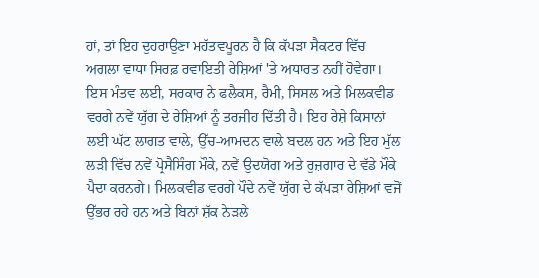ਹਾਂ, ਤਾਂ ਇਹ ਦੁਹਰਾਉਣਾ ਮਹੱਤਵਪੂਰਨ ਹੈ ਕਿ ਕੱਪੜਾ ਸੈਕਟਰ ਵਿੱਚ ਅਗਲਾ ਵਾਧਾ ਸਿਰਫ਼ ਰਵਾਇਤੀ ਰੇਸ਼ਿਆਂ 'ਤੇ ਅਧਾਰਤ ਨਹੀਂ ਹੋਵੇਗਾ। ਇਸ ਮੰਤਵ ਲਈ, ਸਰਕਾਰ ਨੇ ਫਲੈਕਸ, ਰੈਮੀ, ਸਿਸਲ ਅਤੇ ਮਿਲਕਵੀਡ ਵਰਗੇ ਨਵੇਂ ਯੁੱਗ ਦੇ ਰੇਸ਼ਿਆਂ ਨੂੰ ਤਰਜੀਹ ਦਿੱਤੀ ਹੈ। ਇਹ ਰੇਸ਼ੇ ਕਿਸਾਨਾਂ ਲਈ ਘੱਟ ਲਾਗਤ ਵਾਲੇ, ਉੱਚ-ਆਮਦਨ ਵਾਲੇ ਬਦਲ ਹਨ ਅਤੇ ਇਹ ਮੁੱਲ ਲੜੀ ਵਿੱਚ ਨਵੇਂ ਪ੍ਰੋਸੈਸਿੰਗ ਮੌਕੇ, ਨਵੇਂ ਉਦਯੋਗ ਅਤੇ ਰੁਜ਼ਗਾਰ ਦੇ ਵੱਡੇ ਮੌਕੇ ਪੈਦਾ ਕਰਨਗੇ। ਮਿਲਕਵੀਡ ਵਰਗੇ ਪੌਦੇ ਨਵੇਂ ਯੁੱਗ ਦੇ ਕੱਪੜਾ ਰੇਸ਼ਿਆਂ ਵਜੋਂ ਉੱਭਰ ਰਹੇ ਹਨ ਅਤੇ ਬਿਨਾਂ ਸ਼ੱਕ ਨੇੜਲੇ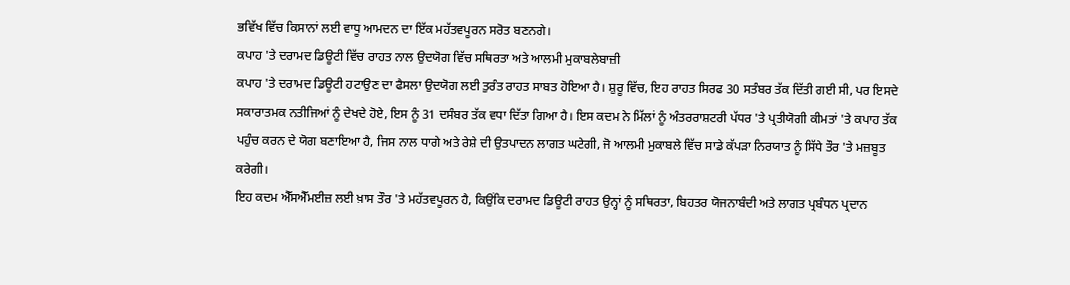ਭਵਿੱਖ ਵਿੱਚ ਕਿਸਾਨਾਂ ਲਈ ਵਾਧੂ ਆਮਦਨ ਦਾ ਇੱਕ ਮਹੱਤਵਪੂਰਨ ਸਰੋਤ ਬਣਨਗੇ।
ਕਪਾਹ 'ਤੇ ਦਰਾਮਦ ਡਿਊਟੀ ਵਿੱਚ ਰਾਹਤ ਨਾਲ ਉਦਯੋਗ ਵਿੱਚ ਸਥਿਰਤਾ ਅਤੇ ਆਲਮੀ ਮੁਕਾਬਲੇਬਾਜ਼ੀ
ਕਪਾਹ 'ਤੇ ਦਰਾਮਦ ਡਿਊਟੀ ਹਟਾਉਣ ਦਾ ਫੈਸਲਾ ਉਦਯੋਗ ਲਈ ਤੁਰੰਤ ਰਾਹਤ ਸਾਬਤ ਹੋਇਆ ਹੈ। ਸ਼ੁਰੂ ਵਿੱਚ, ਇਹ ਰਾਹਤ ਸਿਰਫ 30 ਸਤੰਬਰ ਤੱਕ ਦਿੱਤੀ ਗਈ ਸੀ, ਪਰ ਇਸਦੇ ਸਕਾਰਾਤਮਕ ਨਤੀਜਿਆਂ ਨੂੰ ਦੇਖਦੇ ਹੋਏ, ਇਸ ਨੂੰ 31 ਦਸੰਬਰ ਤੱਕ ਵਧਾ ਦਿੱਤਾ ਗਿਆ ਹੈ। ਇਸ ਕਦਮ ਨੇ ਮਿੱਲਾਂ ਨੂੰ ਅੰਤਰਰਾਸ਼ਟਰੀ ਪੱਧਰ 'ਤੇ ਪ੍ਰਤੀਯੋਗੀ ਕੀਮਤਾਂ 'ਤੇ ਕਪਾਹ ਤੱਕ ਪਹੁੰਚ ਕਰਨ ਦੇ ਯੋਗ ਬਣਾਇਆ ਹੈ, ਜਿਸ ਨਾਲ ਧਾਗੇ ਅਤੇ ਰੇਸ਼ੇ ਦੀ ਉਤਪਾਦਨ ਲਾਗਤ ਘਟੇਗੀ, ਜੋ ਆਲਮੀ ਮੁਕਾਬਲੇ ਵਿੱਚ ਸਾਡੇ ਕੱਪੜਾ ਨਿਰਯਾਤ ਨੂੰ ਸਿੱਧੇ ਤੌਰ 'ਤੇ ਮਜ਼ਬੂਤ ਕਰੇਗੀ।
ਇਹ ਕਦਮ ਐੱਸਐੱਮਈਜ਼ ਲਈ ਖ਼ਾਸ ਤੌਰ 'ਤੇ ਮਹੱਤਵਪੂਰਨ ਹੈ, ਕਿਉਂਕਿ ਦਰਾਮਦ ਡਿਊਟੀ ਰਾਹਤ ਉਨ੍ਹਾਂ ਨੂੰ ਸਥਿਰਤਾ, ਬਿਹਤਰ ਯੋਜਨਾਬੰਦੀ ਅਤੇ ਲਾਗਤ ਪ੍ਰਬੰਧਨ ਪ੍ਰਦਾਨ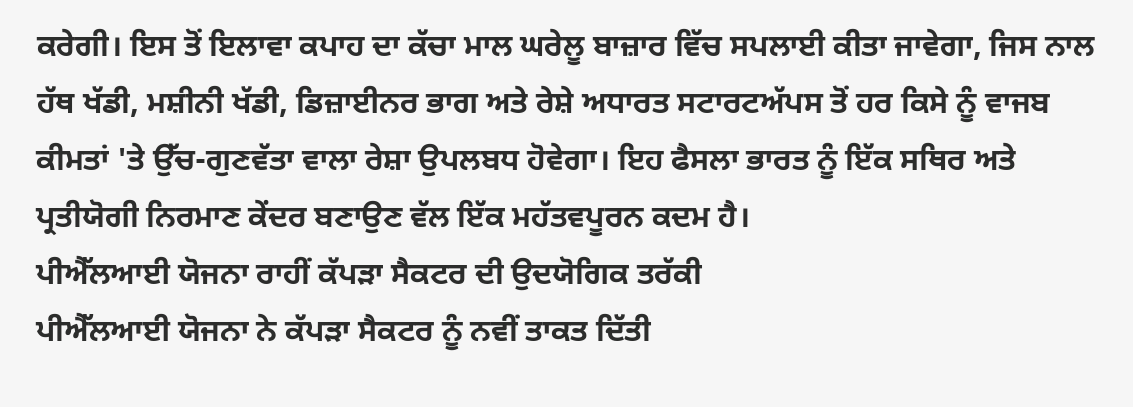ਕਰੇਗੀ। ਇਸ ਤੋਂ ਇਲਾਵਾ ਕਪਾਹ ਦਾ ਕੱਚਾ ਮਾਲ ਘਰੇਲੂ ਬਾਜ਼ਾਰ ਵਿੱਚ ਸਪਲਾਈ ਕੀਤਾ ਜਾਵੇਗਾ, ਜਿਸ ਨਾਲ ਹੱਥ ਖੱਡੀ, ਮਸ਼ੀਨੀ ਖੱਡੀ, ਡਿਜ਼ਾਈਨਰ ਭਾਗ ਅਤੇ ਰੇਸ਼ੇ ਅਧਾਰਤ ਸਟਾਰਟਅੱਪਸ ਤੋਂ ਹਰ ਕਿਸੇ ਨੂੰ ਵਾਜਬ ਕੀਮਤਾਂ 'ਤੇ ਉੱਚ-ਗੁਣਵੱਤਾ ਵਾਲਾ ਰੇਸ਼ਾ ਉਪਲਬਧ ਹੋਵੇਗਾ। ਇਹ ਫੈਸਲਾ ਭਾਰਤ ਨੂੰ ਇੱਕ ਸਥਿਰ ਅਤੇ ਪ੍ਰਤੀਯੋਗੀ ਨਿਰਮਾਣ ਕੇਂਦਰ ਬਣਾਉਣ ਵੱਲ ਇੱਕ ਮਹੱਤਵਪੂਰਨ ਕਦਮ ਹੈ।
ਪੀਐੱਲਆਈ ਯੋਜਨਾ ਰਾਹੀਂ ਕੱਪੜਾ ਸੈਕਟਰ ਦੀ ਉਦਯੋਗਿਕ ਤਰੱਕੀ
ਪੀਐੱਲਆਈ ਯੋਜਨਾ ਨੇ ਕੱਪੜਾ ਸੈਕਟਰ ਨੂੰ ਨਵੀਂ ਤਾਕਤ ਦਿੱਤੀ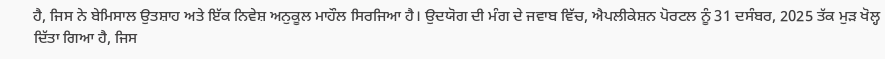ਹੈ, ਜਿਸ ਨੇ ਬੇਮਿਸਾਲ ਉਤਸ਼ਾਹ ਅਤੇ ਇੱਕ ਨਿਵੇਸ਼ ਅਨੁਕੂਲ ਮਾਹੌਲ ਸਿਰਜਿਆ ਹੈ। ਉਦਯੋਗ ਦੀ ਮੰਗ ਦੇ ਜਵਾਬ ਵਿੱਚ, ਐਪਲੀਕੇਸ਼ਨ ਪੋਰਟਲ ਨੂੰ 31 ਦਸੰਬਰ, 2025 ਤੱਕ ਮੁੜ ਖੋਲ੍ਹ ਦਿੱਤਾ ਗਿਆ ਹੈ, ਜਿਸ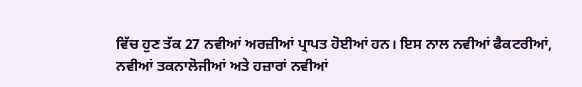ਵਿੱਚ ਹੁਣ ਤੱਕ 27 ਨਵੀਆਂ ਅਰਜ਼ੀਆਂ ਪ੍ਰਾਪਤ ਹੋਈਆਂ ਹਨ। ਇਸ ਨਾਲ ਨਵੀਆਂ ਫੈਕਟਰੀਆਂ, ਨਵੀਆਂ ਤਕਨਾਲੋਜੀਆਂ ਅਤੇ ਹਜ਼ਾਰਾਂ ਨਵੀਆਂ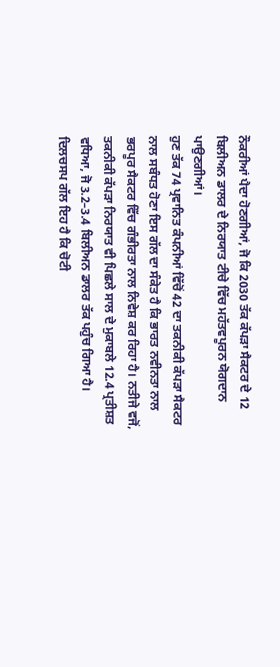ਨੌਕਰੀਆਂ ਪੈਦਾ ਹੋਣਗੀਆਂ, ਜੋ ਕਿ 2030 ਤੱਕ ਕੱਪੜਾ ਸੈਕਟਰ ਦੇ 12 ਬਿਲੀਅਨ ਡਾਲਰ ਦੇ ਨਿਰਯਾਤ ਟੀਚੇ ਵਿੱਚ ਮਹੱਤਵਪੂਰਨ ਯੋਗਦਾਨ ਪਾਉਣਗੀਆਂ।
ਹੁਣ ਤੱਕ 74 ਪ੍ਰਵਾਨਿਤ ਕੰਪਨੀਆਂ ਵਿੱਚੋਂ 42 ਦਾ ਤਕਨੀਕੀ ਕੱਪੜਾ ਸੈਕਟਰ ਨਾਲ ਸਬੰਧਤ ਹੋਣਾ ਇਸ ਗੱਲ ਦਾ ਸੰਕੇਤ ਹੈ ਕਿ ਭਾਰਤ ਨਵੀਨਤਾ ਨਾਲ ਭਰਪੂਰ ਸੈਕਟਰ ਵਿੱਚ ਗੰਭੀਰਤਾ ਨਾਲ ਨਿਵੇਸ਼ ਕਰ ਰਿਹਾ ਹੈ। ਨਤੀਜੇ ਵਜੋਂ, ਤਕਨੀਕੀ ਕੱਪੜਾ ਨਿਰਯਾਤ ਵੀ ਪਿਛਲੇ ਸਾਲ ਦੇ ਮੁਕਾਬਲੇ 12.4 ਪ੍ਰਤੀਸ਼ਤ ਵਧਿਆ, ਜੋ 3.2–3.4 ਬਿਲੀਅਨ ਡਾਲਰ ਤੱਕ ਪਹੁੰਚ ਗਿਆ ਹੈ। ਦਿਲਚਸਪ ਗੱਲ ਇਹ ਹੈ ਕਿ ਚੋਟੀ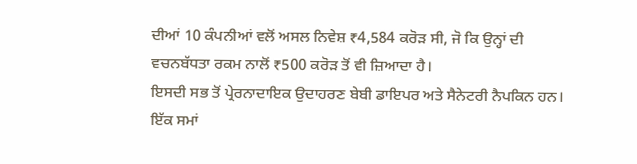ਦੀਆਂ 10 ਕੰਪਨੀਆਂ ਵਲੋਂ ਅਸਲ ਨਿਵੇਸ਼ ₹4,584 ਕਰੋੜ ਸੀ, ਜੋ ਕਿ ਉਨ੍ਹਾਂ ਦੀ ਵਚਨਬੱਧਤਾ ਰਕਮ ਨਾਲੋਂ ₹500 ਕਰੋੜ ਤੋਂ ਵੀ ਜ਼ਿਆਦਾ ਹੈ।
ਇਸਦੀ ਸਭ ਤੋਂ ਪ੍ਰੇਰਨਾਦਾਇਕ ਉਦਾਹਰਣ ਬੇਬੀ ਡਾਇਪਰ ਅਤੇ ਸੈਨੇਟਰੀ ਨੈਪਕਿਨ ਹਨ। ਇੱਕ ਸਮਾਂ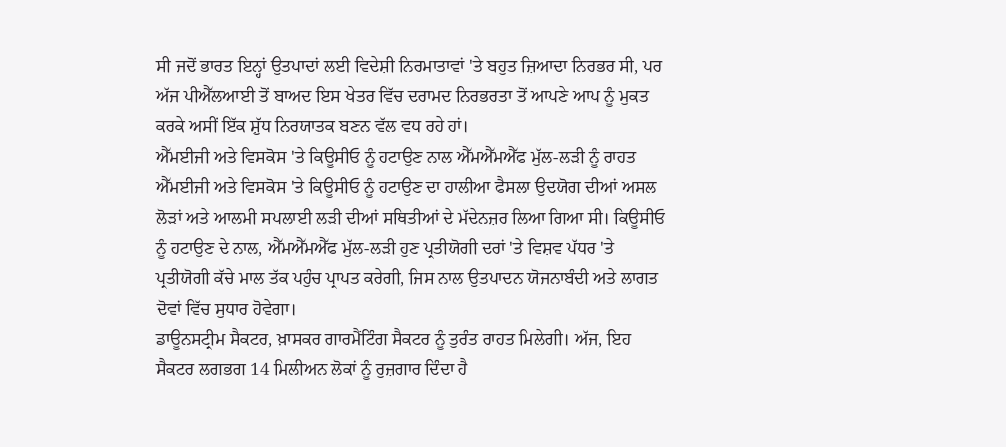ਸੀ ਜਦੋਂ ਭਾਰਤ ਇਨ੍ਹਾਂ ਉਤਪਾਦਾਂ ਲਈ ਵਿਦੇਸ਼ੀ ਨਿਰਮਾਤਾਵਾਂ 'ਤੇ ਬਹੁਤ ਜ਼ਿਆਦਾ ਨਿਰਭਰ ਸੀ, ਪਰ ਅੱਜ ਪੀਐੱਲਆਈ ਤੋਂ ਬਾਅਦ ਇਸ ਖੇਤਰ ਵਿੱਚ ਦਰਾਮਦ ਨਿਰਭਰਤਾ ਤੋਂ ਆਪਣੇ ਆਪ ਨੂੰ ਮੁਕਤ ਕਰਕੇ ਅਸੀਂ ਇੱਕ ਸ਼ੁੱਧ ਨਿਰਯਾਤਕ ਬਣਨ ਵੱਲ ਵਧ ਰਹੇ ਹਾਂ।
ਐੱਮਈਜੀ ਅਤੇ ਵਿਸਕੋਸ 'ਤੇ ਕਿਊਸੀਓ ਨੂੰ ਹਟਾਉਣ ਨਾਲ ਐੱਮਐੱਮਐੱਫ ਮੁੱਲ-ਲੜੀ ਨੂੰ ਰਾਹਤ
ਐੱਮਈਜੀ ਅਤੇ ਵਿਸਕੋਸ 'ਤੇ ਕਿਊਸੀਓ ਨੂੰ ਹਟਾਉਣ ਦਾ ਹਾਲੀਆ ਫੈਸਲਾ ਉਦਯੋਗ ਦੀਆਂ ਅਸਲ ਲੋੜਾਂ ਅਤੇ ਆਲਮੀ ਸਪਲਾਈ ਲੜੀ ਦੀਆਂ ਸਥਿਤੀਆਂ ਦੇ ਮੱਦੇਨਜ਼ਰ ਲਿਆ ਗਿਆ ਸੀ। ਕਿਊਸੀਓ ਨੂੰ ਹਟਾਉਣ ਦੇ ਨਾਲ, ਐੱਮਐੱਮਐੱਫ ਮੁੱਲ-ਲੜੀ ਹੁਣ ਪ੍ਰਤੀਯੋਗੀ ਦਰਾਂ 'ਤੇ ਵਿਸ਼ਵ ਪੱਧਰ 'ਤੇ ਪ੍ਰਤੀਯੋਗੀ ਕੱਚੇ ਮਾਲ ਤੱਕ ਪਹੁੰਚ ਪ੍ਰਾਪਤ ਕਰੇਗੀ, ਜਿਸ ਨਾਲ ਉਤਪਾਦਨ ਯੋਜਨਾਬੰਦੀ ਅਤੇ ਲਾਗਤ ਦੋਵਾਂ ਵਿੱਚ ਸੁਧਾਰ ਹੋਵੇਗਾ।
ਡਾਊਨਸਟ੍ਰੀਮ ਸੈਕਟਰ, ਖ਼ਾਸਕਰ ਗਾਰਮੈਂਟਿੰਗ ਸੈਕਟਰ ਨੂੰ ਤੁਰੰਤ ਰਾਹਤ ਮਿਲੇਗੀ। ਅੱਜ, ਇਹ ਸੈਕਟਰ ਲਗਭਗ 14 ਮਿਲੀਅਨ ਲੋਕਾਂ ਨੂੰ ਰੁਜ਼ਗਾਰ ਦਿੰਦਾ ਹੈ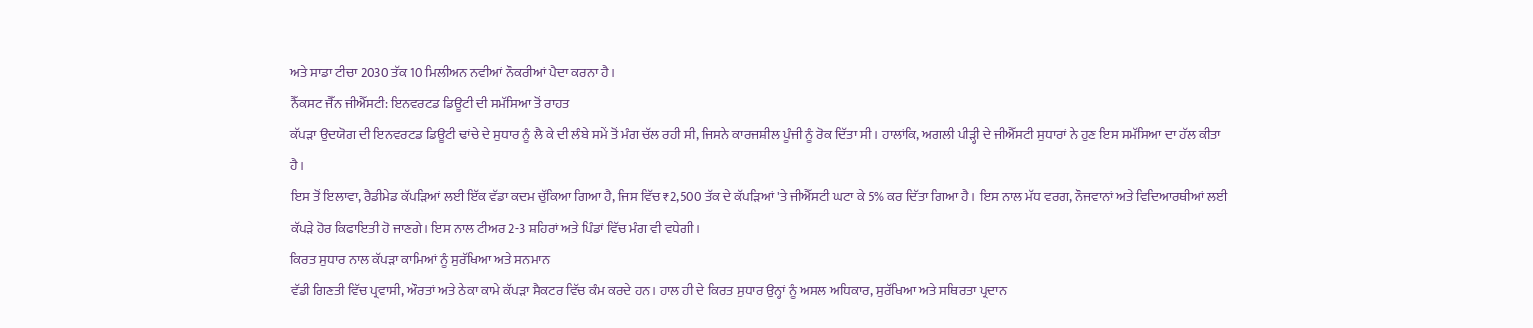ਅਤੇ ਸਾਡਾ ਟੀਚਾ 2030 ਤੱਕ 10 ਮਿਲੀਅਨ ਨਵੀਆਂ ਨੌਕਰੀਆਂ ਪੈਦਾ ਕਰਨਾ ਹੈ।
ਨੈੱਕਸਟ ਜੈੱਨ ਜੀਐੱਸਟੀ: ਇਨਵਰਟਡ ਡਿਊਟੀ ਦੀ ਸਮੱਸਿਆ ਤੋਂ ਰਾਹਤ
ਕੱਪੜਾ ਉਦਯੋਗ ਦੀ ਇਨਵਰਟਡ ਡਿਊਟੀ ਢਾਂਚੇ ਦੇ ਸੁਧਾਰ ਨੂੰ ਲੈ ਕੇ ਦੀ ਲੰਬੇ ਸਮੇਂ ਤੋਂ ਮੰਗ ਚੱਲ ਰਹੀ ਸੀ, ਜਿਸਨੇ ਕਾਰਜਸ਼ੀਲ ਪੂੰਜੀ ਨੂੰ ਰੋਕ ਦਿੱਤਾ ਸੀ। ਹਾਲਾਂਕਿ, ਅਗਲੀ ਪੀੜ੍ਹੀ ਦੇ ਜੀਐੱਸਟੀ ਸੁਧਾਰਾਂ ਨੇ ਹੁਣ ਇਸ ਸਮੱਸਿਆ ਦਾ ਹੱਲ ਕੀਤਾ ਹੈ।
ਇਸ ਤੋਂ ਇਲਾਵਾ, ਰੈਡੀਮੇਡ ਕੱਪੜਿਆਂ ਲਈ ਇੱਕ ਵੱਡਾ ਕਦਮ ਚੁੱਕਿਆ ਗਿਆ ਹੈ, ਜਿਸ ਵਿੱਚ ₹2,500 ਤੱਕ ਦੇ ਕੱਪੜਿਆਂ 'ਤੇ ਜੀਐੱਸਟੀ ਘਟਾ ਕੇ 5% ਕਰ ਦਿੱਤਾ ਗਿਆ ਹੈ। ਇਸ ਨਾਲ ਮੱਧ ਵਰਗ, ਨੌਜਵਾਨਾਂ ਅਤੇ ਵਿਦਿਆਰਥੀਆਂ ਲਈ ਕੱਪੜੇ ਹੋਰ ਕਿਫਾਇਤੀ ਹੋ ਜਾਣਗੇ। ਇਸ ਨਾਲ ਟੀਅਰ 2-3 ਸ਼ਹਿਰਾਂ ਅਤੇ ਪਿੰਡਾਂ ਵਿੱਚ ਮੰਗ ਵੀ ਵਧੇਗੀ।
ਕਿਰਤ ਸੁਧਾਰ ਨਾਲ ਕੱਪੜਾ ਕਾਮਿਆਂ ਨੂੰ ਸੁਰੱਖਿਆ ਅਤੇ ਸਨਮਾਨ
ਵੱਡੀ ਗਿਣਤੀ ਵਿੱਚ ਪ੍ਰਵਾਸੀ, ਔਰਤਾਂ ਅਤੇ ਠੇਕਾ ਕਾਮੇ ਕੱਪੜਾ ਸੈਕਟਰ ਵਿੱਚ ਕੰਮ ਕਰਦੇ ਹਨ। ਹਾਲ ਹੀ ਦੇ ਕਿਰਤ ਸੁਧਾਰ ਉਨ੍ਹਾਂ ਨੂੰ ਅਸਲ ਅਧਿਕਾਰ, ਸੁਰੱਖਿਆ ਅਤੇ ਸਥਿਰਤਾ ਪ੍ਰਦਾਨ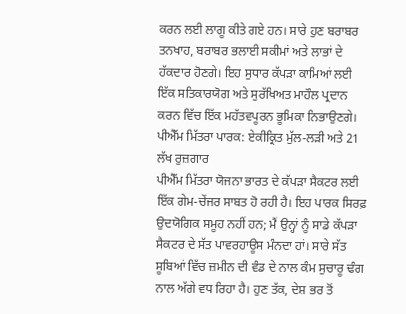ਕਰਨ ਲਈ ਲਾਗੂ ਕੀਤੇ ਗਏ ਹਨ। ਸਾਰੇ ਹੁਣ ਬਰਾਬਰ ਤਨਖਾਹ, ਬਰਾਬਰ ਭਲਾਈ ਸਕੀਮਾਂ ਅਤੇ ਲਾਭਾਂ ਦੇ ਹੱਕਦਾਰ ਹੋਣਗੇ। ਇਹ ਸੁਧਾਰ ਕੱਪੜਾ ਕਾਮਿਆਂ ਲਈ ਇੱਕ ਸਤਿਕਾਰਯੋਗ ਅਤੇ ਸੁਰੱਖਿਅਤ ਮਾਹੌਲ ਪ੍ਰਦਾਨ ਕਰਨ ਵਿੱਚ ਇੱਕ ਮਹੱਤਵਪੂਰਨ ਭੂਮਿਕਾ ਨਿਭਾਉਣਗੇ।
ਪੀਐੱਮ ਮਿੱਤਰਾ ਪਾਰਕ: ਏਕੀਕ੍ਰਿਤ ਮੁੱਲ-ਲੜੀ ਅਤੇ 21 ਲੱਖ ਰੁਜ਼ਗਾਰ
ਪੀਐੱਮ ਮਿੱਤਰਾ ਯੋਜਨਾ ਭਾਰਤ ਦੇ ਕੱਪੜਾ ਸੈਕਟਰ ਲਈ ਇੱਕ ਗੇਮ-ਚੇਂਜਰ ਸਾਬਤ ਹੋ ਰਹੀ ਹੈ। ਇਹ ਪਾਰਕ ਸਿਰਫ਼ ਉਦਯੋਗਿਕ ਸਮੂਹ ਨਹੀਂ ਹਨ; ਮੈਂ ਉਨ੍ਹਾਂ ਨੂੰ ਸਾਡੇ ਕੱਪੜਾ ਸੈਕਟਰ ਦੇ ਸੱਤ ਪਾਵਰਹਾਊਸ ਮੰਨਦਾ ਹਾਂ। ਸਾਰੇ ਸੱਤ ਸੂਬਿਆਂ ਵਿੱਚ ਜ਼ਮੀਨ ਦੀ ਵੰਡ ਦੇ ਨਾਲ ਕੰਮ ਸੁਚਾਰੂ ਢੰਗ ਨਾਲ ਅੱਗੇ ਵਧ ਰਿਹਾ ਹੈ। ਹੁਣ ਤੱਕ, ਦੇਸ਼ ਭਰ ਤੋਂ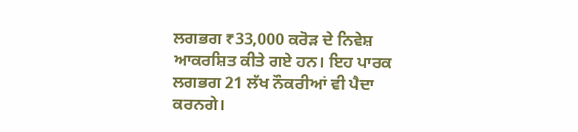ਲਗਭਗ ₹33,000 ਕਰੋੜ ਦੇ ਨਿਵੇਸ਼ ਆਕਰਸ਼ਿਤ ਕੀਤੇ ਗਏ ਹਨ। ਇਹ ਪਾਰਕ ਲਗਭਗ 21 ਲੱਖ ਨੌਕਰੀਆਂ ਵੀ ਪੈਦਾ ਕਰਨਗੇ।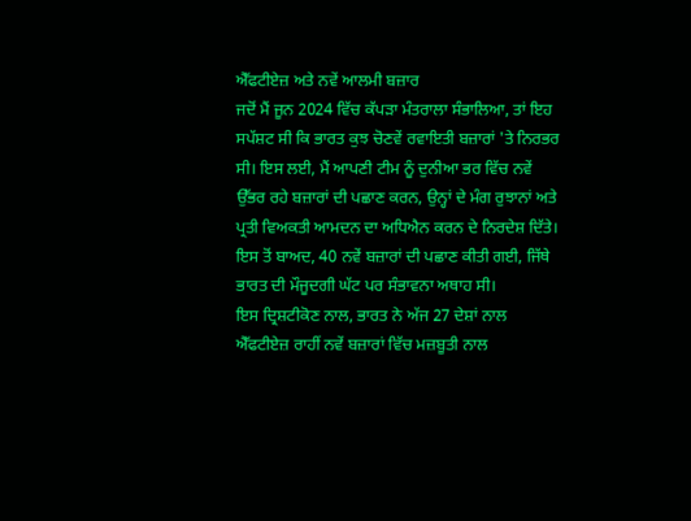ਐੱਫਟੀਏਜ਼ ਅਤੇ ਨਵੇਂ ਆਲਮੀ ਬਜ਼ਾਰ
ਜਦੋਂ ਮੈਂ ਜੂਨ 2024 ਵਿੱਚ ਕੱਪੜਾ ਮੰਤਰਾਲਾ ਸੰਭਾਲਿਆ, ਤਾਂ ਇਹ ਸਪੱਸ਼ਟ ਸੀ ਕਿ ਭਾਰਤ ਕੁਝ ਚੋਣਵੇਂ ਰਵਾਇਤੀ ਬਜ਼ਾਰਾਂ 'ਤੇ ਨਿਰਭਰ ਸੀ। ਇਸ ਲਈ, ਮੈਂ ਆਪਣੀ ਟੀਮ ਨੂੰ ਦੁਨੀਆ ਭਰ ਵਿੱਚ ਨਵੇਂ ਉੱਭਰ ਰਹੇ ਬਜ਼ਾਰਾਂ ਦੀ ਪਛਾਣ ਕਰਨ, ਉਨ੍ਹਾਂ ਦੇ ਮੰਗ ਰੁਝਾਨਾਂ ਅਤੇ ਪ੍ਰਤੀ ਵਿਅਕਤੀ ਆਮਦਨ ਦਾ ਅਧਿਐਨ ਕਰਨ ਦੇ ਨਿਰਦੇਸ਼ ਦਿੱਤੇ। ਇਸ ਤੋਂ ਬਾਅਦ, 40 ਨਵੇਂ ਬਜ਼ਾਰਾਂ ਦੀ ਪਛਾਣ ਕੀਤੀ ਗਈ, ਜਿੱਥੇ ਭਾਰਤ ਦੀ ਮੌਜੂਦਗੀ ਘੱਟ ਪਰ ਸੰਭਾਵਨਾ ਅਥਾਹ ਸੀ।
ਇਸ ਦ੍ਰਿਸ਼ਟੀਕੋਣ ਨਾਲ, ਭਾਰਤ ਨੇ ਅੱਜ 27 ਦੇਸ਼ਾਂ ਨਾਲ ਐੱਫਟੀਏਜ਼ ਰਾਹੀਂ ਨਵੇਂ ਬਜ਼ਾਰਾਂ ਵਿੱਚ ਮਜ਼ਬੂਤੀ ਨਾਲ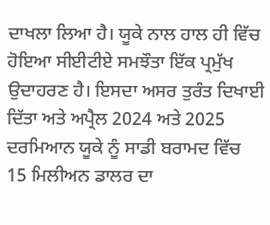ਦਾਖਲਾ ਲਿਆ ਹੈ। ਯੂਕੇ ਨਾਲ ਹਾਲ ਹੀ ਵਿੱਚ ਹੋਇਆ ਸੀਈਟੀਏ ਸਮਝੌਤਾ ਇੱਕ ਪ੍ਰਮੁੱਖ ਉਦਾਹਰਣ ਹੈ। ਇਸਦਾ ਅਸਰ ਤੁਰੰਤ ਦਿਖਾਈ ਦਿੱਤਾ ਅਤੇ ਅਪ੍ਰੈਲ 2024 ਅਤੇ 2025 ਦਰਮਿਆਨ ਯੂਕੇ ਨੂੰ ਸਾਡੀ ਬਰਾਮਦ ਵਿੱਚ 15 ਮਿਲੀਅਨ ਡਾਲਰ ਦਾ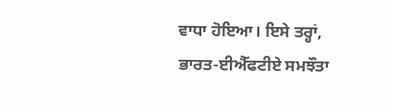ਵਾਧਾ ਹੋਇਆ। ਇਸੇ ਤਰ੍ਹਾਂ, ਭਾਰਤ-ਈਐੱਫਟੀਏ ਸਮਝੌਤਾ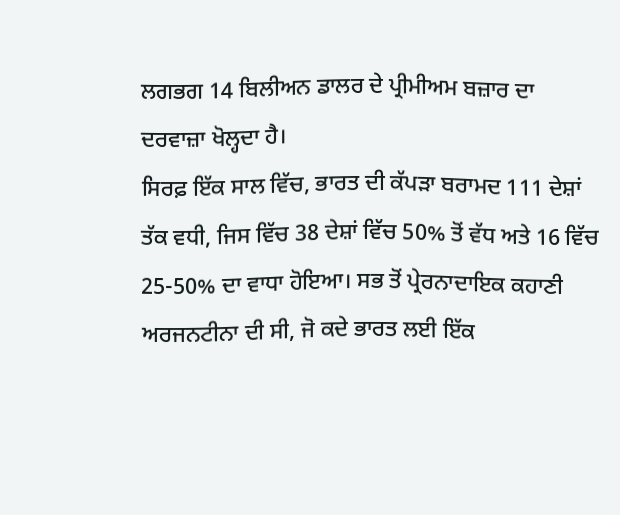ਲਗਭਗ 14 ਬਿਲੀਅਨ ਡਾਲਰ ਦੇ ਪ੍ਰੀਮੀਅਮ ਬਜ਼ਾਰ ਦਾ ਦਰਵਾਜ਼ਾ ਖੋਲ੍ਹਦਾ ਹੈ।
ਸਿਰਫ਼ ਇੱਕ ਸਾਲ ਵਿੱਚ, ਭਾਰਤ ਦੀ ਕੱਪੜਾ ਬਰਾਮਦ 111 ਦੇਸ਼ਾਂ ਤੱਕ ਵਧੀ, ਜਿਸ ਵਿੱਚ 38 ਦੇਸ਼ਾਂ ਵਿੱਚ 50% ਤੋਂ ਵੱਧ ਅਤੇ 16 ਵਿੱਚ 25-50% ਦਾ ਵਾਧਾ ਹੋਇਆ। ਸਭ ਤੋਂ ਪ੍ਰੇਰਨਾਦਾਇਕ ਕਹਾਣੀ ਅਰਜਨਟੀਨਾ ਦੀ ਸੀ, ਜੋ ਕਦੇ ਭਾਰਤ ਲਈ ਇੱਕ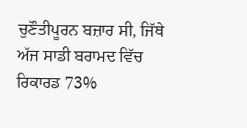ਚੁਣੌਤੀਪੂਰਨ ਬਜ਼ਾਰ ਸੀ, ਜਿੱਥੇ ਅੱਜ ਸਾਡੀ ਬਰਾਮਦ ਵਿੱਚ ਰਿਕਾਰਡ 73%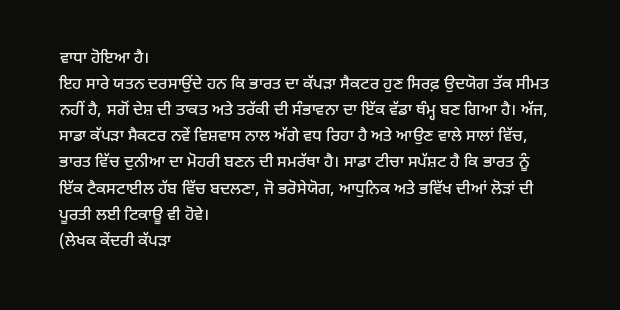ਵਾਧਾ ਹੋਇਆ ਹੈ।
ਇਹ ਸਾਰੇ ਯਤਨ ਦਰਸਾਉਂਦੇ ਹਨ ਕਿ ਭਾਰਤ ਦਾ ਕੱਪੜਾ ਸੈਕਟਰ ਹੁਣ ਸਿਰਫ਼ ਉਦਯੋਗ ਤੱਕ ਸੀਮਤ ਨਹੀਂ ਹੈ, ਸਗੋਂ ਦੇਸ਼ ਦੀ ਤਾਕਤ ਅਤੇ ਤਰੱਕੀ ਦੀ ਸੰਭਾਵਨਾ ਦਾ ਇੱਕ ਵੱਡਾ ਥੰਮ੍ਹ ਬਣ ਗਿਆ ਹੈ। ਅੱਜ, ਸਾਡਾ ਕੱਪੜਾ ਸੈਕਟਰ ਨਵੇਂ ਵਿਸ਼ਵਾਸ ਨਾਲ ਅੱਗੇ ਵਧ ਰਿਹਾ ਹੈ ਅਤੇ ਆਉਣ ਵਾਲੇ ਸਾਲਾਂ ਵਿੱਚ, ਭਾਰਤ ਵਿੱਚ ਦੁਨੀਆ ਦਾ ਮੋਹਰੀ ਬਣਨ ਦੀ ਸਮਰੱਥਾ ਹੈ। ਸਾਡਾ ਟੀਚਾ ਸਪੱਸ਼ਟ ਹੈ ਕਿ ਭਾਰਤ ਨੂੰ ਇੱਕ ਟੈਕਸਟਾਈਲ ਹੱਬ ਵਿੱਚ ਬਦਲਣਾ, ਜੋ ਭਰੋਸੇਯੋਗ, ਆਧੁਨਿਕ ਅਤੇ ਭਵਿੱਖ ਦੀਆਂ ਲੋੜਾਂ ਦੀ ਪੂਰਤੀ ਲਈ ਟਿਕਾਊ ਵੀ ਹੋਵੇ।
(ਲੇਖਕ ਕੇਂਦਰੀ ਕੱਪੜਾ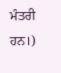ਮੰਤਰੀ ਹਨ।)